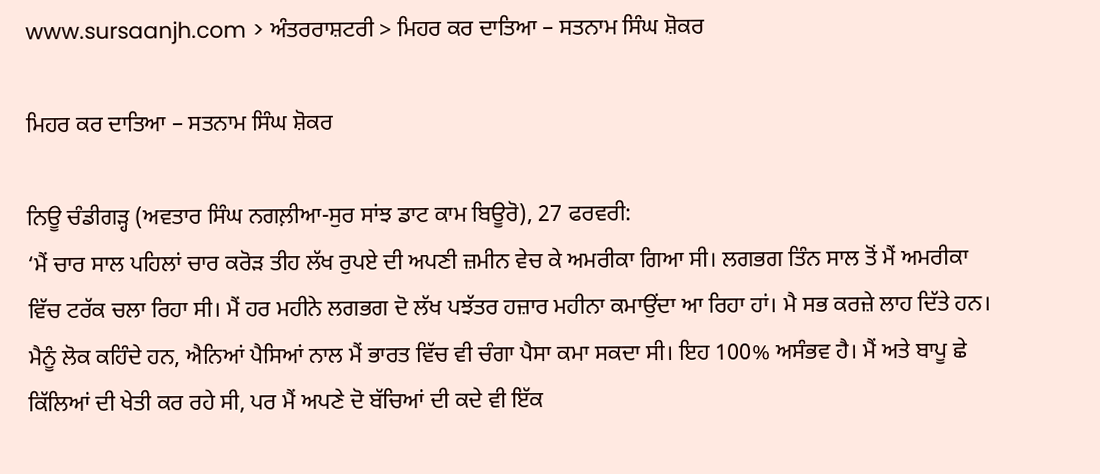www.sursaanjh.com > ਅੰਤਰਰਾਸ਼ਟਰੀ > ਮਿਹਰ ਕਰ ਦਾਤਿਆ – ਸਤਨਾਮ ਸਿੰਘ ਸ਼ੋਕਰ

ਮਿਹਰ ਕਰ ਦਾਤਿਆ – ਸਤਨਾਮ ਸਿੰਘ ਸ਼ੋਕਰ

ਨਿਊ ਚੰਡੀਗੜ੍ਹ (ਅਵਤਾਰ ਸਿੰਘ ਨਗਲ਼ੀਆ-ਸੁਰ ਸਾਂਝ ਡਾਟ ਕਾਮ ਬਿਊਰੋ), 27 ਫਰਵਰੀ:
‘ਮੈਂ ਚਾਰ ਸਾਲ ਪਹਿਲਾਂ ਚਾਰ ਕਰੋੜ ਤੀਹ ਲੱਖ ਰੁਪਏ ਦੀ ਅਪਣੀ ਜ਼ਮੀਨ ਵੇਚ ਕੇ ਅਮਰੀਕਾ ਗਿਆ ਸੀ। ਲਗਭਗ ਤਿੰਨ ਸਾਲ ਤੋਂ ਮੈਂ ਅਮਰੀਕਾ ਵਿੱਚ ਟਰੱਕ ਚਲਾ ਰਿਹਾ ਸੀ। ਮੈਂ ਹਰ ਮਹੀਨੇ ਲਗਭਗ ਦੋ ਲੱਖ ਪਝੱਤਰ ਹਜ਼ਾਰ ਮਹੀਨਾ ਕਮਾਉਂਦਾ ਆ ਰਿਹਾ ਹਾਂ। ਮੈ ਸਭ ਕਰਜ਼ੇ ਲਾਹ ਦਿੱਤੇ ਹਨ। ਮੈਨੂੰ ਲੋਕ ਕਹਿੰਦੇ ਹਨ, ਐਨਿਆਂ ਪੈਸਿਆਂ ਨਾਲ ਮੈਂ ਭਾਰਤ ਵਿੱਚ ਵੀ ਚੰਗਾ ਪੈਸਾ ਕਮਾ ਸਕਦਾ ਸੀ। ਇਹ 100% ਅਸੰਭਵ ਹੈ। ਮੈਂ ਅਤੇ ਬਾਪੂ ਛੇ ਕਿੱਲਿਆਂ ਦੀ ਖੇਤੀ ਕਰ ਰਹੇ ਸੀ, ਪਰ ਮੈਂ ਅਪਣੇ ਦੋ ਬੱਚਿਆਂ ਦੀ ਕਦੇ ਵੀ ਇੱਕ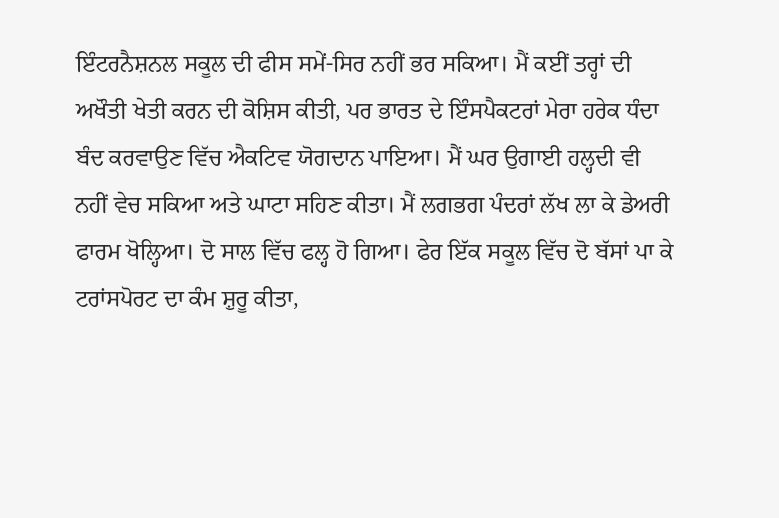ਇੰਟਰਨੈਸ਼ਨਲ ਸਕੂਲ ਦੀ ਫੀਸ ਸਮੇਂ-ਸਿਰ ਨਹੀਂ ਭਰ ਸਕਿਆ। ਮੈਂ ਕਈਂ ਤਰ੍ਹਾਂ ਦੀ ਅਖੌਤੀ ਖੇਤੀ ਕਰਨ ਦੀ ਕੋਸ਼ਿਸ ਕੀਤੀ, ਪਰ ਭਾਰਤ ਦੇ ਇੰਸਪੈਕਟਰਾਂ ਮੇਰਾ ਹਰੇਕ ਧੰਦਾ ਬੰਦ ਕਰਵਾਉਣ ਵਿੱਚ ਐਕਟਿਵ ਯੋਗਦਾਨ ਪਾਇਆ। ਮੈਂ ਘਰ ਉਗਾਈ ਹਲ੍ਹਦੀ ਵੀ ਨਹੀਂ ਵੇਚ ਸਕਿਆ ਅਤੇ ਘਾਟਾ ਸਹਿਣ ਕੀਤਾ। ਮੈਂ ਲਗਭਗ ਪੰਦਰਾਂ ਲੱਖ ਲਾ ਕੇ ਡੇਅਰੀ ਫਾਰਮ ਖੋਲ੍ਹਿਆ। ਦੋ ਸਾਲ ਵਿੱਚ ਫਲ੍ਹ ਹੋ ਗਿਆ। ਫੇਰ ਇੱਕ ਸਕੂਲ ਵਿੱਚ ਦੋ ਬੱਸਾਂ ਪਾ ਕੇ ਟਰਾਂਸਪੋਰਟ ਦਾ ਕੰਮ ਸ਼ੁਰੂ ਕੀਤਾ,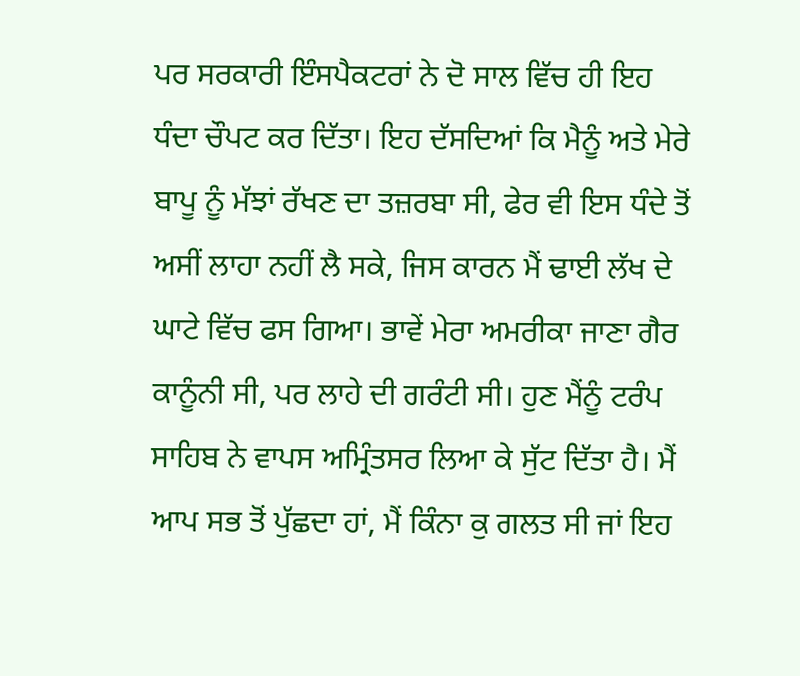ਪਰ ਸਰਕਾਰੀ ਇੰਸਪੈਕਟਰਾਂ ਨੇ ਦੋ ਸਾਲ ਵਿੱਚ ਹੀ ਇਹ ਧੰਦਾ ਚੌਪਟ ਕਰ ਦਿੱਤਾ। ਇਹ ਦੱਸਦਿਆਂ ਕਿ ਮੈਨੂੰ ਅਤੇ ਮੇਰੇ ਬਾਪੂ ਨੂੰ ਮੱਝਾਂ ਰੱਖਣ ਦਾ ਤਜ਼ਰਬਾ ਸੀ, ਫੇਰ ਵੀ ਇਸ ਧੰਦੇ ਤੋਂ ਅਸੀਂ ਲਾਹਾ ਨਹੀਂ ਲੈ ਸਕੇ, ਜਿਸ ਕਾਰਨ ਮੈਂ ਢਾਈ ਲੱਖ ਦੇ ਘਾਟੇ ਵਿੱਚ ਫਸ ਗਿਆ। ਭਾਵੇਂ ਮੇਰਾ ਅਮਰੀਕਾ ਜਾਣਾ ਗੈਰ ਕਾਨੂੰਨੀ ਸੀ, ਪਰ ਲਾਹੇ ਦੀ ਗਰੰਟੀ ਸੀ। ਹੁਣ ਮੈਂਨੂੰ ਟਰੰਪ ਸਾਹਿਬ ਨੇ ਵਾਪਸ ਅਮ੍ਰਿੰਤਸਰ ਲਿਆ ਕੇ ਸੁੱਟ ਦਿੱਤਾ ਹੈ। ਮੈਂ ਆਪ ਸਭ ਤੋਂ ਪੁੱਛਦਾ ਹਾਂ, ਮੈਂ ਕਿੰਨਾ ਕੁ ਗਲਤ ਸੀ ਜਾਂ ਇਹ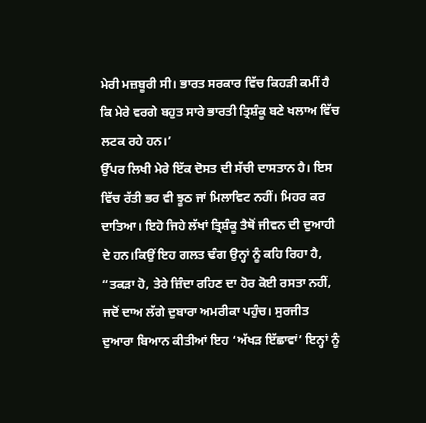ਮੇਰੀ ਮਜ਼ਬੂਰੀ ਸੀ। ਭਾਰਤ ਸਰਕਾਰ ਵਿੱਚ ਕਿਹੜੀ ਕਮੀਂ ਹੈ ਕਿ ਮੇਰੇ ਵਰਗੇ ਬਹੁਤ ਸਾਰੇ ਭਾਰਤੀ ਤ੍ਰਿਸ਼ੰਕੂ ਬਣੇ ਖਲਾਅ ਵਿੱਚ ਲਟਕ ਰਹੇ ਹਨ।’
ਉੱਪਰ ਲਿਖੀ ਮੇਰੇ ਇੱਕ ਦੋਸਤ ਦੀ ਸੱਚੀ ਦਾਸਤਾਨ ਹੈ। ਇਸ ਵਿੱਚ ਰੱਤੀ ਭਰ ਵੀ ਝੂਠ ਜਾਂ ਮਿਲਾਵਿਟ ਨਹੀਂ। ਮਿਹਰ ਕਰ ਦਾਤਿਆ। ਇਹੋ ਜਿਹੇ ਲੱਖਾਂ ਤ੍ਰਿਸ਼ੰਕੂ ਤੈਥੋਂ ਜੀਵਨ ਦੀ ਦੁਆਹੀ ਦੇ ਹਨ।ਕਿਉਂ ਇਹ ਗਲਤ ਢੰਗ ਉਨ੍ਹਾਂ ਨੂੰ ਕਹਿ ਰਿਹਾ ਹੈ, “ਤਕੜਾ ਹੋ, ਤੇਰੇ ਜ਼ਿੰਦਾ ਰਹਿਣ ਦਾ ਹੋਰ ਕੋਈ ਰਸਤਾ ਨਹੀਂ, ਜਦੋਂ ਦਾਅ ਲੱਗੇ ਦੁਬਾਰਾ ਅਮਰੀਕਾ ਪਹੁੰਚ। ਸੁਰਜੀਤ ਦੁਆਰਾ ਬਿਆਨ ਕੀਤੀਆਂ ਇਹ ‘ਅੱਖੜ ਇੱਛਾਵਾਂ’ ਇਨ੍ਹਾਂ ਨੂੰ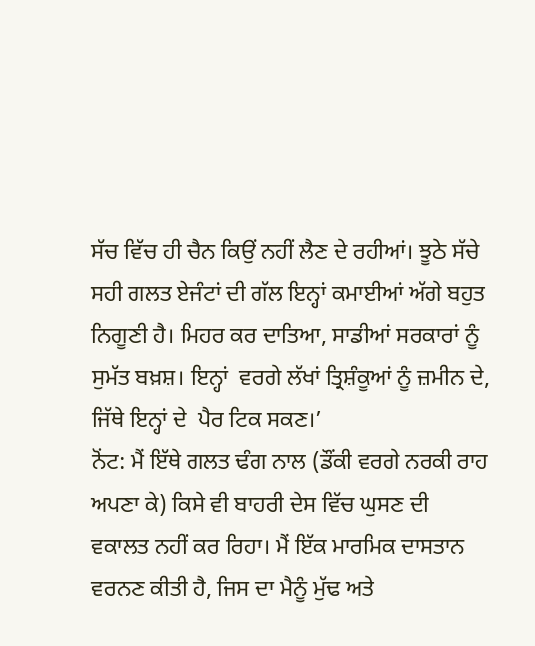ਸੱਚ ਵਿੱਚ ਹੀ ਚੈਨ ਕਿਉਂ ਨਹੀਂ ਲੈਣ ਦੇ ਰਹੀਆਂ। ਝੂਠੇ ਸੱਚੇ ਸਹੀ ਗਲਤ ਏਜੰਟਾਂ ਦੀ ਗੱਲ ਇਨ੍ਹਾਂ ਕਮਾਈਆਂ ਅੱਗੇ ਬਹੁਤ ਨਿਗੂਣੀ ਹੈ। ਮਿਹਰ ਕਰ ਦਾਤਿਆ, ਸਾਡੀਆਂ ਸਰਕਾਰਾਂ ਨੂੰ ਸੁਮੱਤ ਬਖ਼ਸ਼। ਇਨ੍ਹਾਂ  ਵਰਗੇ ਲੱਖਾਂ ਤ੍ਰਿਸ਼ੰਕੂਆਂ ਨੂੰ ਜ਼ਮੀਨ ਦੇ, ਜਿੱਥੇ ਇਨ੍ਹਾਂ ਦੇ  ਪੈਰ ਟਿਕ ਸਕਣ।’
ਨੋਂਟ: ਮੈਂ ਇੱਥੇ ਗਲਤ ਢੰਗ ਨਾਲ (ਡੌਂਕੀ ਵਰਗੇ ਨਰਕੀ ਰਾਹ ਅਪਣਾ ਕੇ) ਕਿਸੇ ਵੀ ਬਾਹਰੀ ਦੇਸ ਵਿੱਚ ਘੁਸਣ ਦੀ ਵਕਾਲਤ ਨਹੀਂ ਕਰ ਰਿਹਾ। ਮੈਂ ਇੱਕ ਮਾਰਮਿਕ ਦਾਸਤਾਨ ਵਰਨਣ ਕੀਤੀ ਹੈ, ਜਿਸ ਦਾ ਮੈਨੂੰ ਮੁੱਢ ਅਤੇ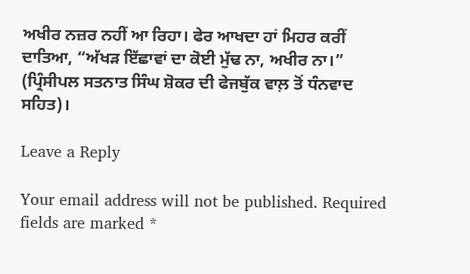ਅਖੀਰ ਨਜ਼ਰ ਨਹੀਂ ਆ ਰਿਹਾ। ਫੇਰ ਆਖਦਾ ਹਾਂ ਮਿਹਰ ਕਰੀਂ ਦਾਤਿਆ, “ਅੱਖੜ ਇੱਛਾਵਾਂ ਦਾ ਕੋਈ ਮੁੱਢ ਨਾ, ਅਖੀਰ ਨਾ।”
(ਪ੍ਰਿੰਸੀਪਲ ਸਤਨਾਤ ਸਿੰਘ ਸ਼ੋਕਰ ਦੀ ਫੇਜਬੁੱਕ ਵਾਲ਼ ਤੋਂ ਧੰਨਵਾਦ ਸਹਿਤ)।

Leave a Reply

Your email address will not be published. Required fields are marked *